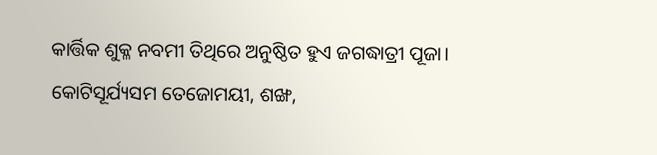କାର୍ତ୍ତିକ ଶୁକ୍ଳ ନବମୀ ତିଥିରେ ଅନୁଷ୍ଠିତ ହୁଏ ଜଗଦ୍ଧାତ୍ରୀ ପୂଜା। କୋଟିସୂର୍ଯ୍ୟସମ ତେଜୋମୟୀ, ଶଙ୍ଖ,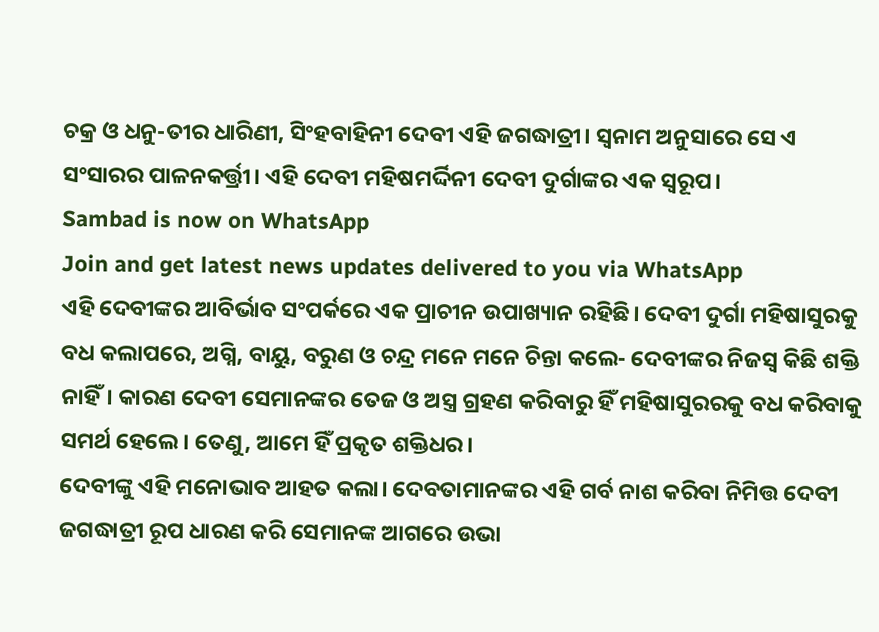ଚକ୍ର ଓ ଧନୁ-ତୀର ଧାରିଣୀ, ସିଂହବାହିନୀ ଦେବୀ ଏହି ଜଗଦ୍ଧାତ୍ରୀ। ସ୍ୱନାମ ଅନୁସାରେ ସେ ଏ ସଂସାରର ପାଳନକର୍ତ୍ତ୍ରୀ। ଏହି ଦେବୀ ମହିଷମର୍ଦ୍ଦିନୀ ଦେବୀ ଦୁର୍ଗାଙ୍କର ଏକ ସ୍ୱରୂପ।
Sambad is now on WhatsApp
Join and get latest news updates delivered to you via WhatsApp
ଏହି ଦେବୀଙ୍କର ଆବିର୍ଭାବ ସଂପର୍କରେ ଏକ ପ୍ରାଚୀନ ଉପାଖ୍ୟାନ ରହିଛି। ଦେବୀ ଦୁର୍ଗା ମହିଷାସୁରକୁ ବଧ କଲାପରେ, ଅଗ୍ନି, ବାୟୁ, ବରୁଣ ଓ ଚନ୍ଦ୍ର ମନେ ମନେ ଚିନ୍ତା କଲେ- ଦେବୀଙ୍କର ନିଜସ୍ୱ କିଛି ଶକ୍ତି ନାହିଁ। କାରଣ ଦେବୀ ସେମାନଙ୍କର ତେଜ ଓ ଅସ୍ତ୍ର ଗ୍ରହଣ କରିବାରୁ ହିଁ ମହିଷାସୁରରକୁ ବଧ କରିବାକୁ ସମର୍ଥ ହେଲେ। ତେଣୁ, ଆମେ ହିଁ ପ୍ରକୃତ ଶକ୍ତିଧର।
ଦେବୀଙ୍କୁ ଏହି ମନୋଭାବ ଆହତ କଲା। ଦେବତାମାନଙ୍କର ଏହି ଗର୍ବ ନାଶ କରିବା ନିମିତ୍ତ ଦେବୀ ଜଗଦ୍ଧାତ୍ରୀ ରୂପ ଧାରଣ କରି ସେମାନଙ୍କ ଆଗରେ ଉଭା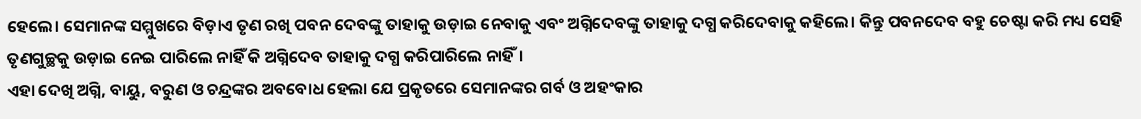ହେଲେ। ସେମାନଙ୍କ ସମ୍ମୁଖରେ ବିଡ଼ାଏ ତୃଣ ରଖି ପବନ ଦେବଙ୍କୁ ତାହାକୁ ଉଡ଼ାଇ ନେବାକୁ ଏବଂ ଅଗ୍ନିଦେବଙ୍କୁ ତାହାକୁ ଦଗ୍ଧ କରିଦେବାକୁ କହିଲେ। କିନ୍ତୁ ପବନଦେବ ବହୁ ଚେଷ୍ଟା କରି ମଧ୍ୟ ସେହି ତୃଣଗୁଚ୍ଛକୁ ଉଡ଼ାଇ ନେଇ ପାରିଲେ ନାହିଁ କି ଅଗ୍ନିଦେବ ତାହାକୁ ଦଗ୍ଧ କରିପାରିଲେ ନାହିଁ।
ଏହା ଦେଖି ଅଗ୍ନି, ବାୟୁ, ବରୁଣ ଓ ଚନ୍ଦ୍ରଙ୍କର ଅବବୋଧ ହେଲା ଯେ ପ୍ରକୃତରେ ସେମାନଙ୍କର ଗର୍ବ ଓ ଅହଂକାର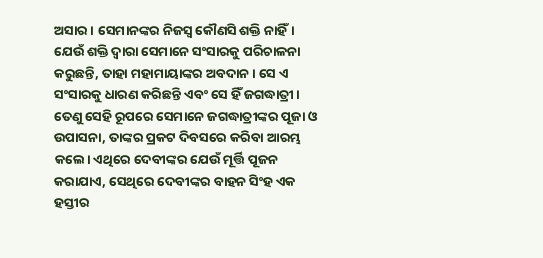ଅସାର। ସେମାନଙ୍କର ନିଜସ୍ୱ କୌଣସି ଶକ୍ତି ନାହିଁ। ଯେଉଁ ଶକ୍ତି ଦ୍ୱାରା ସେମାନେ ସଂସାରକୁ ପରିଚାଳନା କରୁଛନ୍ତି, ତାହା ମହାମାୟାଙ୍କର ଅବଦାନ। ସେ ଏ ସଂସାରକୁ ଧାରଣ କରିଛନ୍ତି ଏବଂ ସେ ହିଁ ଜଗଦ୍ଧାତ୍ରୀ।
ତେଣୁ ସେହି ରୂପରେ ସେମାନେ ଜଗଦ୍ଧାତ୍ରୀଙ୍କର ପୂଜା ଓ ଉପାସନା, ତାଙ୍କର ପ୍ରକଟ ଦିବସରେ କରିବା ଆରମ୍ଭ କଲେ। ଏଥିରେ ଦେବୀଙ୍କର ଯେଉଁ ମୂର୍ତ୍ତି ପୂଜନ କରାଯାଏ, ସେଥିରେ ଦେବୀଙ୍କର ବାହନ ସିଂହ ଏକ ହସ୍ତୀର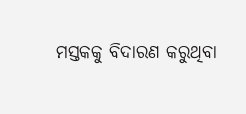ମସ୍ତକକୁ ବିଦାରଣ କରୁଥିବା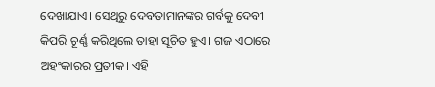ଦେଖାଯାଏ। ସେଥିରୁ ଦେବତାମାନଙ୍କର ଗର୍ବକୁ ଦେବୀ କିପରି ଚୂର୍ଣ୍ଣ କରିଥିଲେ ତାହା ସୂଚିତ ହୁଏ। ଗଜ ଏଠାରେ ଅହଂକାରର ପ୍ରତୀକ। ଏହି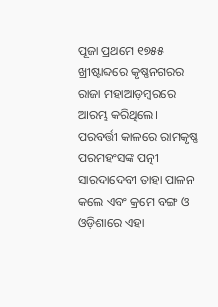ପୂଜା ପ୍ରଥମେ ୧୭୫୫ ଖ୍ରୀଷ୍ଟାବ୍ଦରେ କୃଷ୍ଣନଗରର ରାଜା ମହାଆଡ଼ମ୍ବରରେ ଆରମ୍ଭ କରିଥିଲେ। ପରବର୍ତ୍ତୀ କାଳରେ ରାମକୃଷ୍ଣ ପରମହଂସଙ୍କ ପତ୍ନୀ ସାରଦାଦେବୀ ତାହା ପାଳନ କଲେ ଏବଂ କ୍ରମେ ବଙ୍ଗ ଓ ଓଡ଼ିଶାରେ ଏହା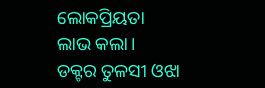ଲୋକପ୍ରିୟତା ଲାଭ କଲା।
ଡକ୍ଟର ତୁଳସୀ ଓଝା